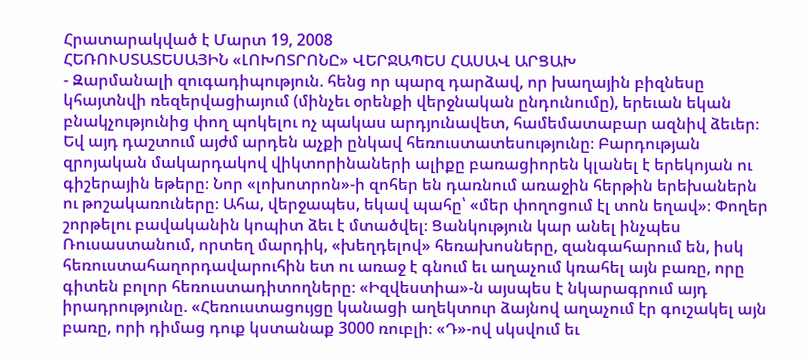Հրատարակված է Մարտ 19, 2008
ՀԵՌՈՒՍՏԱՏԵՍԱՅԻՆ «ԼՈԽՈՏՐՈՆԸ» ՎԵՐՋԱՊԵՍ ՀԱՍԱՎ ԱՐՑԱԽ
- Զարմանալի զուգադիպություն. հենց որ պարզ դարձավ, որ խաղային բիզնեսը կհայտնվի ռեզերվացիայում (մինչեւ օրենքի վերջնական ընդունումը), երեւան եկան բնակչությունից փող պոկելու ոչ պակաս արդյունավետ, համեմատաբար ազնիվ ձեւեր։ Եվ այդ դաշտում այժմ արդեն աչքի ընկավ հեռուստատեսությունը։ Բարդության զրոյական մակարդակով վիկտորինաների ալիքը բառացիորեն կլանել է երեկոյան ու գիշերային եթերը։ Նոր «լոխոտրոն»-ի զոհեր են դառնում առաջին հերթին երեխաներն ու թոշակառուները։ Ահա, վերջապես, եկավ պահը՝ «մեր փողոցում էլ տոն եղավ»։ Փողեր շորթելու բավականին կոպիտ ձեւ է մտածվել։ Ցանկություն կար անել ինչպես Ռուսաստանում, որտեղ մարդիկ, «խեղդելով» հեռախոսները, զանգահարում են, իսկ հեռուստահաղորդավարուհին ետ ու առաջ է գնում եւ աղաչում կռահել այն բառը, որը գիտեն բոլոր հեռուստադիտողները։ «Իզվեստիա»-ն այսպես է նկարագրում այդ իրադրությունը. «Հեռուստացույցը կանացի աղեկտուր ձայնով աղաչում էր գուշակել այն բառը, որի դիմաց դուք կստանաք 3000 ռուբլի։ «Դ»-ով սկսվում եւ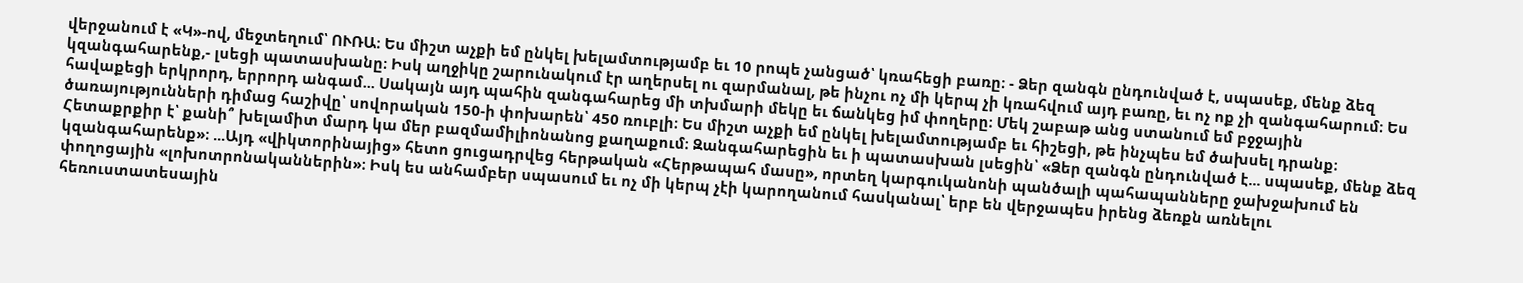վերջանում է «Կ»-ով, մեջտեղում՝ ՈՒՌԱ։ Ես միշտ աչքի եմ ընկել խելամտությամբ եւ 10 րոպե չանցած՝ կռահեցի բառը։ - Ձեր զանգն ընդունված է, սպասեք, մենք ձեզ կզանգահարենք,- լսեցի պատասխանը։ Իսկ աղջիկը շարունակում էր աղերսել ու զարմանալ, թե ինչու ոչ մի կերպ չի կռահվում այդ բառը, եւ ոչ ոք չի զանգահարում։ Ես հավաքեցի երկրորդ, երրորդ անգամ... Սակայն այդ պահին զանգահարեց մի տխմարի մեկը եւ ճանկեց իմ փողերը։ Մեկ շաբաթ անց ստանում եմ բջջային ծառայությունների դիմաց հաշիվը՝ սովորական 150-ի փոխարեն՝ 450 ռուբլի։ Ես միշտ աչքի եմ ընկել խելամտությամբ եւ հիշեցի, թե ինչպես եմ ծախսել դրանք։ Հետաքրքիր է՝ քանի՞ խելամիտ մարդ կա մեր բազմամիլիոնանոց քաղաքում։ Զանգահարեցին եւ ի պատասխան լսեցին՝ «Ձեր զանգն ընդունված է... սպասեք, մենք ձեզ կզանգահարենք»։ ...Այդ «վիկտորինայից» հետո ցուցադրվեց հերթական «Հերթապահ մասը», որտեղ կարգուկանոնի պանծալի պահապանները ջախջախում են փողոցային «լոխոտրոնականներին»։ Իսկ ես անհամբեր սպասում եւ ոչ մի կերպ չէի կարողանում հասկանալ՝ երբ են վերջապես իրենց ձեռքն առնելու հեռուստատեսային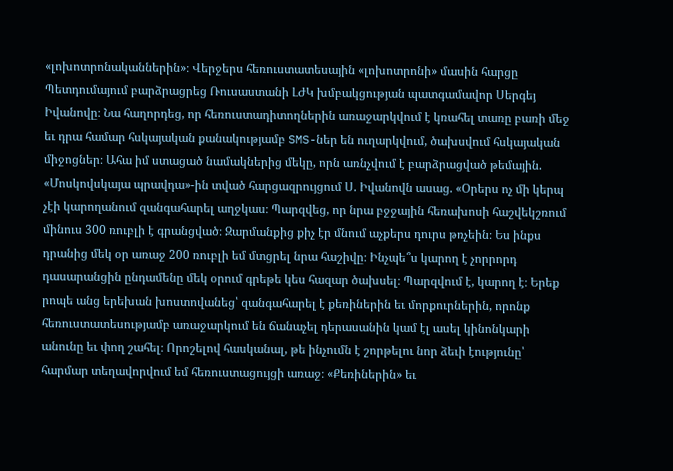«լոխոտրոնականներին»։ Վերջերս հեռուստատեսային «լոխոտրոնի» մասին հարցը Պետդումայում բարձրացրեց Ռուսաստանի ԼԺԿ խմբակցության պատգամավոր Սերգեյ Իվանովը։ Նա հաղորդեց, որ հեռուստադիտողներին առաջարկվում է կռահել տառը բառի մեջ եւ դրա համար հսկայական քանակությամբ SMS-ներ են ուղարկվում, ծախսվում հսկայական միջոցներ։ Ահա իմ ստացած նամակներից մեկը, որն առնչվում է բարձրացված թեմային. «Մոսկովսկայա պրավդա»-ին տված հարցազրույցում Ս. Իվանովն ասաց. «Օրերս ոչ մի կերպ չէի կարողանում զանգահարել աղջկաս։ Պարզվեց, որ նրա բջջային հեռախոսի հաշվեկշռում մինուս 300 ռուբլի է գրանցված։ Զարմանքից քիչ էր մնում աչքերս դուրս թռչեին։ Ես ինքս դրանից մեկ օր առաջ 200 ռուբլի եմ մտցրել նրա հաշիվը։ Ինչպե՞ս կարող է չորրորդ դասարանցին ընդամենը մեկ օրում գրեթե կես հազար ծախսել։ Պարզվում է, կարող է։ Երեք րոպե անց երեխան խոստովանեց՝ զանգահարել է քեռիներին եւ մորքուրներին, որոնք հեռուստատեսությամբ առաջարկում են ճանաչել դերասանին կամ էլ ասել կինոնկարի անունը եւ փող շահել։ Որոշելով հասկանալ, թե ինչումն է շորթելու նոր ձեւի էությունը՝ հարմար տեղավորվում եմ հեռուստացույցի առաջ։ «Քեռիներին» եւ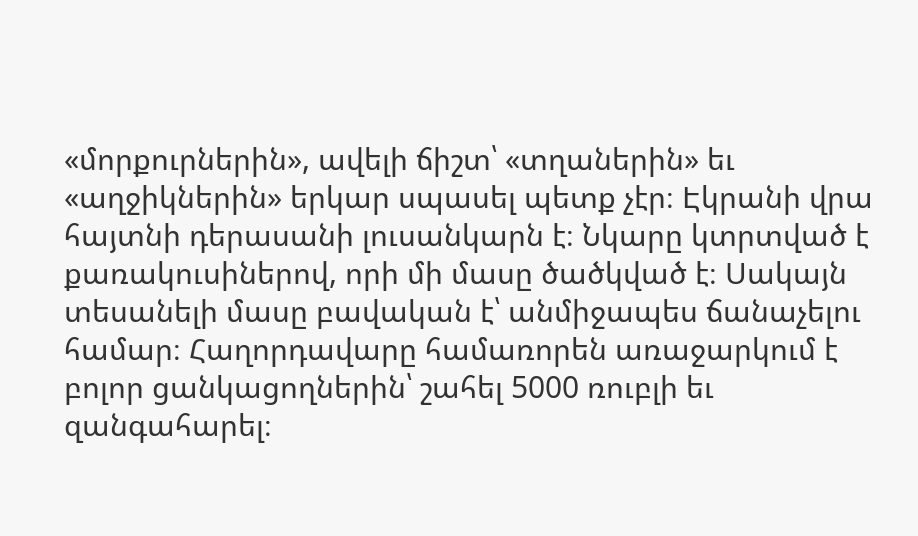«մորքուրներին», ավելի ճիշտ՝ «տղաներին» եւ «աղջիկներին» երկար սպասել պետք չէր։ Էկրանի վրա հայտնի դերասանի լուսանկարն է։ Նկարը կտրտված է քառակուսիներով, որի մի մասը ծածկված է։ Սակայն տեսանելի մասը բավական է՝ անմիջապես ճանաչելու համար։ Հաղորդավարը համառորեն առաջարկում է բոլոր ցանկացողներին՝ շահել 5000 ռուբլի եւ զանգահարել։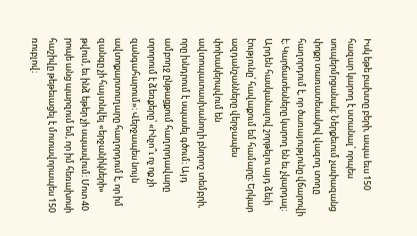Իսկ եթե բախտը բերի, ապա եւս 150 հազար կարող է ստանալ՝ որպես սուպերմրցանակ։ Ներքեւում չափազանց փոքր տառատեսակով վազող տողը հաղորդում է, որ ծառայությունը վճարովի է։ Կարճատեսները կարող են եւ չկարդալ։ Արդեն հասկանալով շորթելու այդ ձեւի էությունը՝ հավաքում եմ համարը։ Երկար ազդանշանները վերջապես փոխակերպվում են ավտոպատասխանողի բնորոշ տեմբրի, որը խնդրում է սպասել գծում։ Այդ ամբողջ ընթացքում հաղորդավարը տրորում է ձեռքերը՝ «Ինչո՞ւ ոչ ոք չի զանգահարում»։ Վերջապես նույն ավտոքարտուղարը հաղորդում է, որ իմ զանգը չի հայտնվել «երջանիկների» թվում, եւ ինձ եթեր չի սպասվում։ Մոտ 40 րոպե անց պարզում եմ, որ իմ հեռախոսի հաշիվը թեթեւացել է մոտավորապես 150 ռուբլով։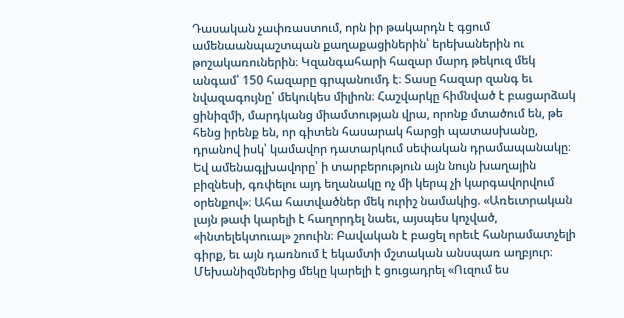Դասական չափռաստում, որն իր թակարդն է գցում ամենաանպաշտպան քաղաքացիներին՝ երեխաներին ու թոշակառուներին։ Կզանգահարի հազար մարդ թեկուզ մեկ անգամ՝ 150 հազարը գրպանումդ է։ Տասը հազար զանգ եւ նվազագույնը՝ մեկուկես միլիոն։ Հաշվարկը հիմնված է բացարձակ ցինիզմի, մարդկանց միամտության վրա, որոնք մտածում են, թե հենց իրենք են, որ գիտեն հասարակ հարցի պատասխանը, դրանով իսկ՝ կամավոր դատարկում սեփական դրամապանակը։ Եվ ամենագլխավորը՝ ի տարբերություն այն նույն խաղային բիզնեսի, գռփելու այդ եղանակը ոչ մի կերպ չի կարգավորվում օրենքով»։ Ահա հատվածներ մեկ ուրիշ նամակից. «Առեւտրական լայն թափ կարելի է հաղորդել նաեւ, այսպես կոչված, «ինտելեկտուալ» շոուին։ Բավական է բացել որեւէ հանրամատչելի գիրք, եւ այն դառնում է եկամտի մշտական անսպառ աղբյուր։ Մեխանիզմներից մեկը կարելի է ցուցադրել «Ուզում ես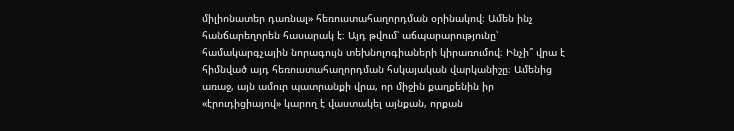միլիոնատեր դառնալ» հեռուստահաղորդման օրինակով։ Ամեն ինչ հանճարեղորեն հասարակ է։ Այդ թվում՝ աճպարարությունը՝ համակարգչային նորագույն տեխնոլոգիաների կիրառումով։ Ինչի՞ վրա է հիմնված այդ հեռուստահաղորդման հսկայական վարկանիշը։ Ամենից առաջ, այն ամուր պատրանքի վրա, որ միջին քաղքենին իր «էրուդիցիայով» կարող է վաստակել այնքան, որքան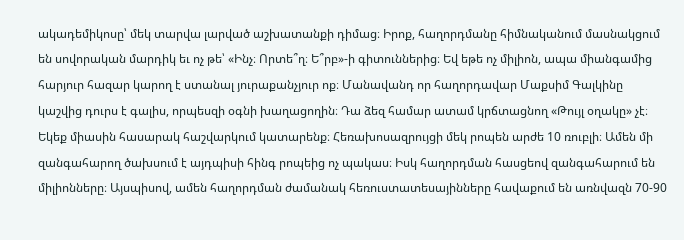ակադեմիկոսը՝ մեկ տարվա լարված աշխատանքի դիմաց։ Իրոք, հաղորդմանը հիմնականում մասնակցում են սովորական մարդիկ եւ ոչ թե՝ «Ինչ։ Որտե՞ղ։ Ե՞րբ»-ի գիտուններից։ Եվ եթե ոչ միլիոն, ապա միանգամից հարյուր հազար կարող է ստանալ յուրաքանչյուր ոք։ Մանավանդ որ հաղորդավար Մաքսիմ Գալկինը կաշվից դուրս է գալիս, որպեսզի օգնի խաղացողին։ Դա ձեզ համար ատամ կրճտացնող «Թույլ օղակը» չէ։ Եկեք միասին հասարակ հաշվարկում կատարենք։ Հեռախոսազրույցի մեկ րոպեն արժե 10 ռուբլի։ Ամեն մի զանգահարող ծախսում է այդպիսի հինգ րոպեից ոչ պակաս։ Իսկ հաղորդման հասցեով զանգահարում են միլիոնները։ Այսպիսով, ամեն հաղորդման ժամանակ հեռուստատեսայինները հավաքում են առնվազն 70-90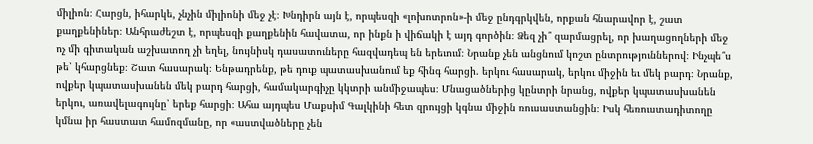միլիոն։ Հարցն, իհարկե, չնչին միլիոնի մեջ չէ։ Խնդիրն այն է, որպեսզի «լոխոտրոն»-ի մեջ ընդգրկվեն, որքան հնարավոր է, շատ քաղքենիներ։ Անհրաժեշտ է, որպեսզի քաղքենին հավատա, որ ինքն ի վիճակի է այդ գործին։ Ձեզ չի՞ զարմացրել, որ խաղացողների մեջ ոչ մի գիտական աշխատող չի եղել, նույնիսկ դասատուները հազվադեպ են երեւում։ Նրանք չեն անցնում կոշտ ընտրություններով։ Ինչպե՞ս թե՝ կհարցնեք։ Շատ հասարակ։ Ենթադրենք, թե դուք պատասխանում եք հինգ հարցի. երկու հասարակ, երկու միջին եւ մեկ բարդ։ Նրանք, ովքեր կպատասխանեն մեկ բարդ հարցի, համակարգիչը կկտրի անմիջապես։ Մնացածներից կընտրի նրանց, ովքեր կպատասխանեն երկու, առավելագույնը՝ երեք հարցի։ Ահա այդպես Մաքսիմ Գալկինի հետ զրույցի կգնա միջին ռուսաստանցին։ Իսկ հեռուստադիտողը կմնա իր հաստատ համոզմանը, որ «աստվածները չեն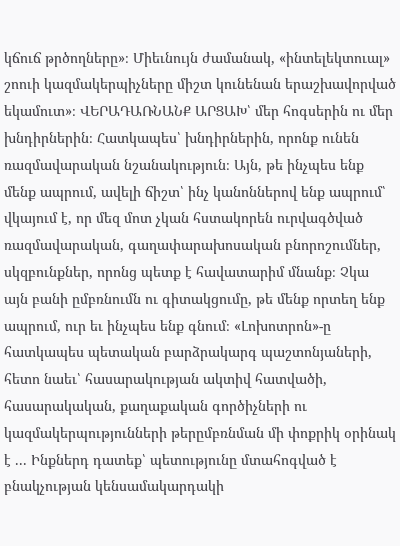կճուճ թրծողները»։ Միեւնույն ժամանակ, «ինտելեկտուալ» շոուի կազմակերպիչները միշտ կունենան երաշխավորված եկամուտ»։ ՎԵՐԱԴԱՌՆԱՆՔ ԱՐՑԱԽ՝ մեր հոգսերին ու մեր խնդիրներին։ Հատկապես՝ խնդիրներին, որոնք ունեն ռազմավարական նշանակություն։ Այն, թե ինչպես ենք մենք ապրում, ավելի ճիշտ՝ ինչ կանոններով ենք ապրում՝ վկայում է, որ մեզ մոտ չկան հստակորեն ուրվագծված ռազմավարական, գաղափարախոսական բնորոշումներ, սկզբունքներ, որոնց պետք է հավատարիմ մնանք։ Չկա այն բանի ըմբռնումն ու գիտակցումը, թե մենք որտեղ ենք ապրում, ուր եւ ինչպես ենք գնում։ «Լոխոտրոն»-ը հատկապես պետական բարձրակարգ պաշտոնյաների, հետո նաեւ՝ հասարակության ակտիվ հատվածի, հասարակական, քաղաքական գործիչների ու կազմակերպությունների թերըմբռնման մի փոքրիկ օրինակ է ... Ինքներդ դատեք՝ պետությունը մտահոգված է բնակչության կենսամակարդակի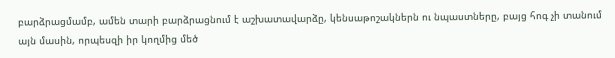բարձրացմամբ, ամեն տարի բարձրացնում է աշխատավարձը, կենսաթոշակներն ու նպաստները, բայց հոգ չի տանում այն մասին, որպեսզի իր կողմից մեծ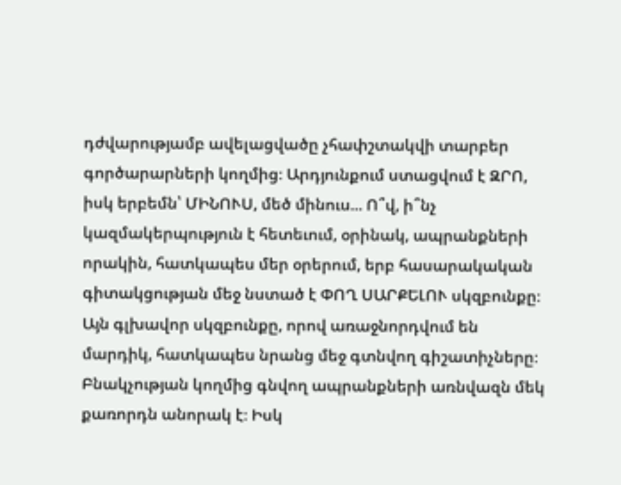դժվարությամբ ավելացվածը չհափշտակվի տարբեր գործարարների կողմից։ Արդյունքում ստացվում է ԶՐՈ, իսկ երբեմն՝ ՄԻՆՈՒՍ, մեծ մինուս... Ո՞վ, ի՞նչ կազմակերպություն է հետեւում, օրինակ, ապրանքների որակին, հատկապես մեր օրերում, երբ հասարակական գիտակցության մեջ նստած է ՓՈՂ ՍԱՐՔԵԼՈՒ սկզբունքը։ Այն գլխավոր սկզբունքը, որով առաջնորդվում են մարդիկ, հատկապես նրանց մեջ գտնվող գիշատիչները։ Բնակչության կողմից գնվող ապրանքների առնվազն մեկ քառորդն անորակ է։ Իսկ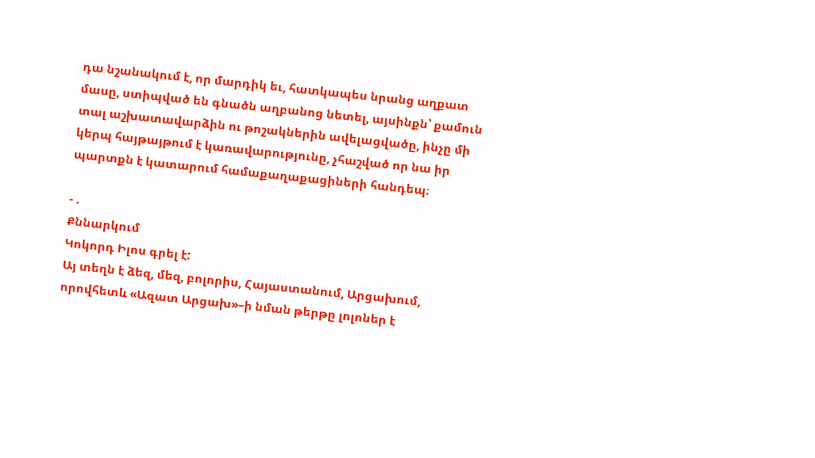դա նշանակում է, որ մարդիկ եւ, հատկապես նրանց աղքատ մասը, ստիպված են գնածն աղբանոց նետել, այսինքն՝ քամուն տալ աշխատավարձին ու թոշակներին ավելացվածը, ինչը մի կերպ հայթայթում է կառավարությունը, չհաշված որ նա իր պարտքն է կատարում համաքաղաքացիների հանդեպ։

- .
Քննարկում
Կոկորդ Իլոս գրել է:
Այ տեղն է ձեզ, մեզ, բոլորիս, Հայաստանում, Արցախում, որովհետև «Ազատ Արցախ»–ի նման թերթը լոլոներ է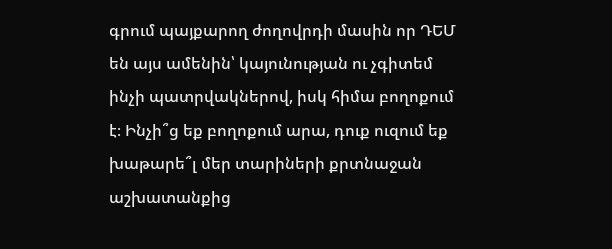գրում պայքարող ժողովրդի մասին որ ԴԵՄ են այս ամենին՝ կայունության ու չգիտեմ ինչի պատրվակներով, իսկ հիմա բողոքում է։ Ինչի՞ց եք բողոքում արա, դուք ուզում եք խաթարե՞լ մեր տարիների քրտնաջան աշխատանքից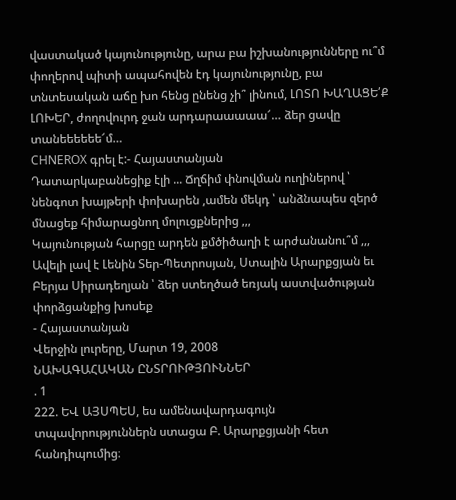վաստակած կայունությունը, արա բա իշխանությունները ու՞մ փողերով պիտի ապահովեն էդ կայունությունը, բա տնտեսական աճը խո հենց ընենց չի՞ լինում, ԼՈՏՈ ԽԱՂԱՑԵ՛Ք ԼՈԽԵՐ, ժողովուրդ ջան արդարաաաաա՜… ձեր ցավը տանեեեեեե՜մ…
CHNEROX գրել է:- Հայաստանյան
Դատարկաբանեցիք էլի ... Ճղճիմ փնովման ուղիներով ՝ նենգոտ խայթերի փոխարեն ,ամեն մեկդ ՝ անձնապես զերծ մնացեք հիմարացնող մոլուցքներից ,,,
Կայունության հարցը արդեն քմծիծաղի է արժանանու՞մ ,,,
Ավելի լավ է Լենին Տեր-Պետրոսյան, Ստալին Արարքցյան եւ Բերյա Սիրադեղյան ՝ ձեր ստեղծած եռյակ աստվածության փորձցանքից խոսեք
- Հայաստանյան
Վերջին լուրերը, Մարտ 19, 2008
ՆԱԽԱԳԱՀԱԿԱՆ ԸՆՏՐՈՒԹՅՈՒՆՆԵՐ
. 1
222. ԵՎ ԱՅՍՊԵՍ, ես ամենավարդագույն տպավորություններն ստացա Բ. Արարքցյանի հետ հանդիպումից։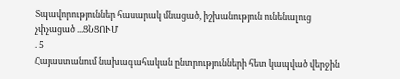Տպավորություններ հասարակ մնացած, իշխանություն ունենալուց չփչացած ...ՑՆՑՈՒՄ
. 5
Հայաստանում նախագահական ընտրությունների հետ կապված վերջին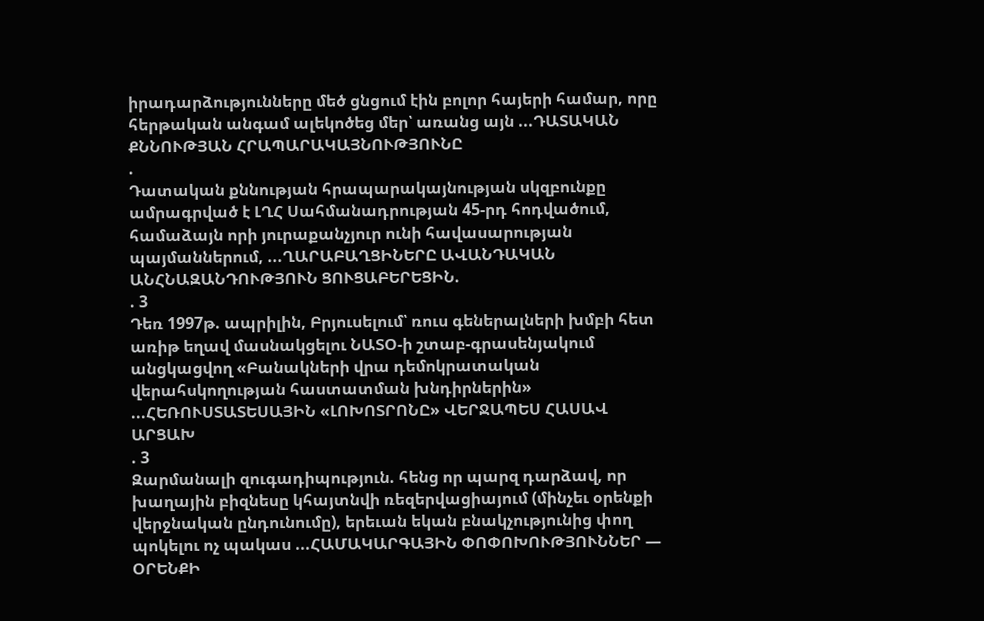իրադարձությունները մեծ ցնցում էին բոլոր հայերի համար, որը հերթական անգամ ալեկոծեց մեր՝ առանց այն ...ԴԱՏԱԿԱՆ ՔՆՆՈՒԹՅԱՆ ՀՐԱՊԱՐԱԿԱՅՆՈՒԹՅՈՒՆԸ
.
Դատական քննության հրապարակայնության սկզբունքը ամրագրված է ԼՂՀ Սահմանադրության 45-րդ հոդվածում, համաձայն որի յուրաքանչյուր ունի հավասարության պայմաններում, ...ՂԱՐԱԲԱՂՑԻՆԵՐԸ ԱՎԱՆԴԱԿԱՆ ԱՆՀՆԱԶԱՆԴՈՒԹՅՈՒՆ ՑՈՒՑԱԲԵՐԵՑԻՆ.
. 3
Դեռ 1997թ. ապրիլին, Բրյուսելում՝ ռուս գեներալների խմբի հետ առիթ եղավ մասնակցելու ՆԱՏՕ-ի շտաբ-գրասենյակում անցկացվող «Բանակների վրա դեմոկրատական վերահսկողության հաստատման խնդիրներին» ...ՀԵՌՈՒՍՏԱՏԵՍԱՅԻՆ «ԼՈԽՈՏՐՈՆԸ» ՎԵՐՋԱՊԵՍ ՀԱՍԱՎ ԱՐՑԱԽ
. 3
Զարմանալի զուգադիպություն. հենց որ պարզ դարձավ, որ խաղային բիզնեսը կհայտնվի ռեզերվացիայում (մինչեւ օրենքի վերջնական ընդունումը), երեւան եկան բնակչությունից փող պոկելու ոչ պակաս ...ՀԱՄԱԿԱՐԳԱՅԻՆ ՓՈՓՈԽՈՒԹՅՈՒՆՆԵՐ — ՕՐԵՆՔԻ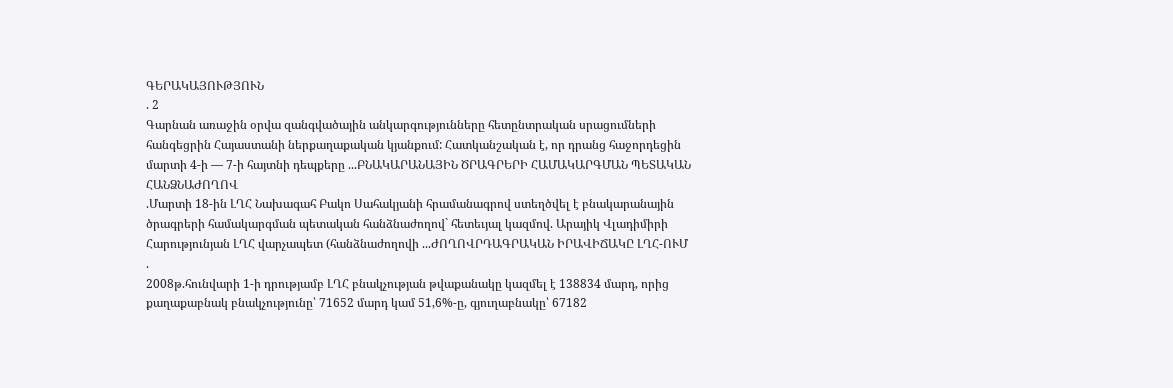ԳԵՐԱԿԱՅՈՒԹՅՈՒՆ
. 2
Գարնան առաջին օրվա զանգվածային անկարգությունները հետընտրական սրացումների հանգեցրին Հայաստանի ներքաղաքական կյանքում: Հատկանշական է, որ դրանց հաջորդեցին մարտի 4-ի — 7-ի հայտնի դեպքերը ...ԲՆԱԿԱՐԱՆԱՅԻՆ ԾՐԱԳՐԵՐԻ ՀԱՄԱԿԱՐԳՄԱՆ ՊԵՏԱԿԱՆ ՀԱՆՁՆԱԺՈՂՈՎ
.Մարտի 18-ին ԼՂՀ Նախագահ Բակո Սահակյանի հրամանագրով ստեղծվել է բնակարանային ծրագրերի համակարգման պետական հանձնաժողով` հետեւյալ կազմով. Արայիկ Վլադիմիրի Հարությունյան ԼՂՀ վարչապետ (հանձնաժողովի ...ԺՈՂՈՎՐԴԱԳՐԱԿԱՆ ԻՐԱՎԻՃԱԿԸ ԼՂՀ-ՈՒՄ
.
2008թ.հունվարի 1-ի դրությամբ ԼՂՀ բնակչության թվաքանակը կազմել է 138834 մարդ, որից քաղաքաբնակ բնակչությունը՝ 71652 մարդ կամ 51,6%-ը, գյուղաբնակը՝ 67182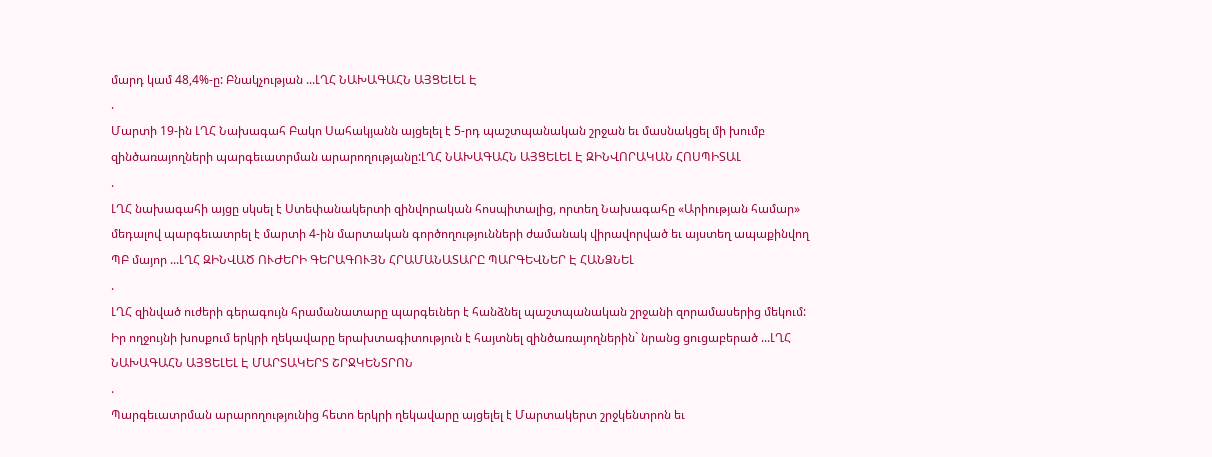մարդ կամ 48,4%-ը: Բնակչության ...ԼՂՀ ՆԱԽԱԳԱՀՆ ԱՅՑԵԼԵԼ Է
.
Մարտի 19-ին ԼՂՀ Նախագահ Բակո Սահակյանն այցելել է 5-րդ պաշտպանական շրջան եւ մասնակցել մի խումբ զինծառայողների պարգեւատրման արարողությանը:ԼՂՀ ՆԱԽԱԳԱՀՆ ԱՅՑԵԼԵԼ Է ԶԻՆՎՈՐԱԿԱՆ ՀՈՍՊԻՏԱԼ
.
ԼՂՀ նախագահի այցը սկսել է Ստեփանակերտի զինվորական հոսպիտալից, որտեղ Նախագահը «Արիության համար» մեդալով պարգեւատրել է մարտի 4-ին մարտական գործողությունների ժամանակ վիրավորված եւ այստեղ ապաքինվող ՊԲ մայոր ...ԼՂՀ ԶԻՆՎԱԾ ՈՒԺԵՐԻ ԳԵՐԱԳՈՒՅՆ ՀՐԱՄԱՆԱՏԱՐԸ ՊԱՐԳԵՎՆԵՐ Է ՀԱՆՁՆԵԼ
.
ԼՂՀ զինված ուժերի գերագույն հրամանատարը պարգեւներ է հանձնել պաշտպանական շրջանի զորամասերից մեկում: Իր ողջույնի խոսքում երկրի ղեկավարը երախտագիտություն է հայտնել զինծառայողներին` նրանց ցուցաբերած ...ԼՂՀ ՆԱԽԱԳԱՀՆ ԱՅՑԵԼԵԼ Է ՄԱՐՏԱԿԵՐՏ ՇՐՋԿԵՆՏՐՈՆ
.
Պարգեւատրման արարողությունից հետո երկրի ղեկավարը այցելել է Մարտակերտ շրջկենտրոն եւ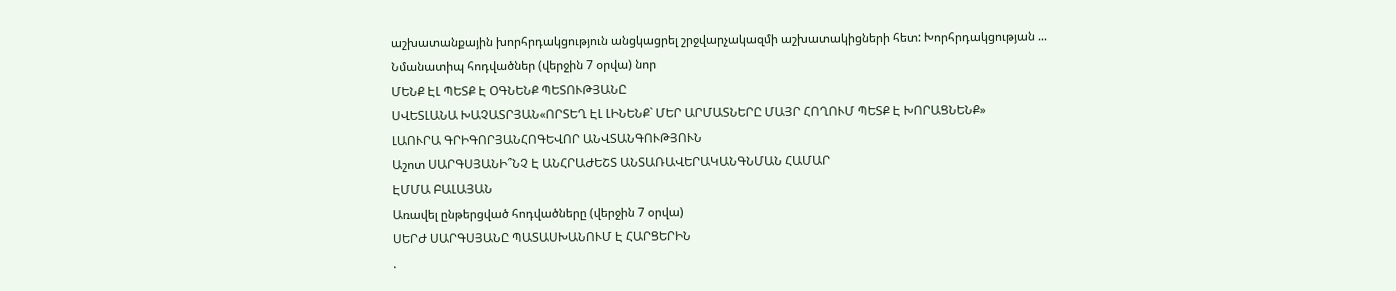աշխատանքային խորհրդակցություն անցկացրել շրջվարչակազմի աշխատակիցների հետ: Խորհրդակցության ...
Նմանատիպ հոդվածներ (վերջին 7 օրվա) նոր
ՄԵՆՔ ԷԼ ՊԵՏՔ Է ՕԳՆԵՆՔ ՊԵՏՈՒԹՅԱՆԸ
ՍՎԵՏԼԱՆԱ ԽԱՉԱՏՐՅԱՆ«ՈՐՏԵՂ ԷԼ ԼԻՆԵՆՔ` ՄԵՐ ԱՐՄԱՏՆԵՐԸ ՄԱՅՐ ՀՈՂՈՒՄ ՊԵՏՔ Է ԽՈՐԱՑՆԵՆՔ»
ԼԱՈՒՐԱ ԳՐԻԳՈՐՅԱՆՀՈԳԵՎՈՐ ԱՆՎՏԱՆԳՈՒԹՅՈՒՆ
Աշոտ ՍԱՐԳՍՅԱՆԻ՞ՆՉ Է ԱՆՀՐԱԺԵՇՏ ԱՆՏԱՌԱՎԵՐԱԿԱՆԳՆՄԱՆ ՀԱՄԱՐ
ԷՄՄԱ ԲԱԼԱՅԱՆ
Առավել ընթերցված հոդվածները (վերջին 7 օրվա)
ՍԵՐԺ ՍԱՐԳՍՅԱՆԸ ՊԱՏԱՍԽԱՆՈՒՄ Է ՀԱՐՑԵՐԻՆ
.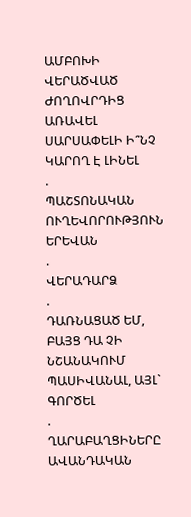ԱՄԲՈԽԻ ՎԵՐԱԾՎԱԾ ԺՈՂՈՎՐԴԻՑ ԱՌԱՎԵԼ ՍԱՐՍԱՓԵԼԻ Ի՞ՆՉ ԿԱՐՈՂ Է ԼԻՆԵԼ
.
ՊԱՇՏՈՆԱԿԱՆ ՈՒՂԵՎՈՐՈՒԹՅՈՒՆ ԵՐԵՎԱՆ
.
ՎԵՐԱԴԱՐՁ
.
ԴԱՌՆԱՑԱԾ ԵՄ, ԲԱՅՑ ԴԱ ՉԻ ՆՇԱՆԱԿՈՒՄ ՊԱՍԻՎԱՆԱԼ, ԱՅԼ` ԳՈՐԾԵԼ
.
ՂԱՐԱԲԱՂՑԻՆԵՐԸ ԱՎԱՆԴԱԿԱՆ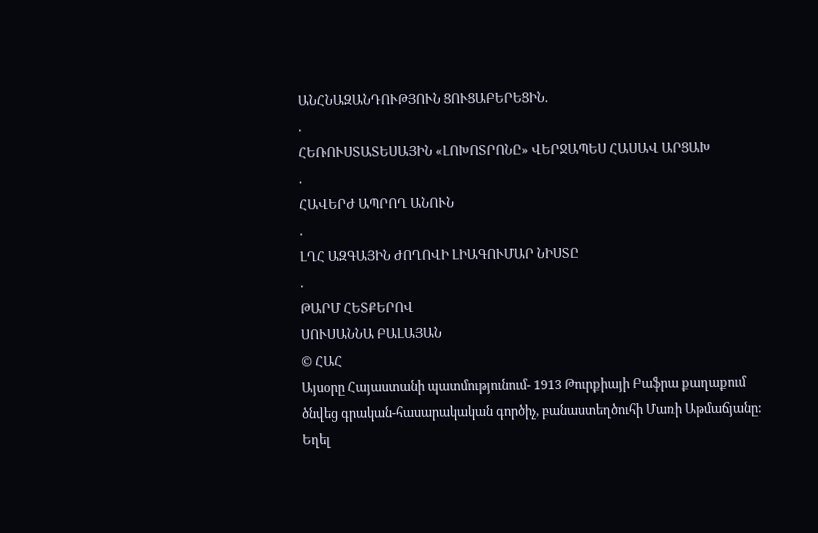ԱՆՀՆԱԶԱՆԴՈՒԹՅՈՒՆ ՑՈՒՑԱԲԵՐԵՑԻՆ.
.
ՀԵՌՈՒՍՏԱՏԵՍԱՅԻՆ «ԼՈԽՈՏՐՈՆԸ» ՎԵՐՋԱՊԵՍ ՀԱՍԱՎ ԱՐՑԱԽ
.
ՀԱՎԵՐԺ ԱՊՐՈՂ ԱՆՈՒՆ
.
ԼՂՀ ԱԶԳԱՅԻՆ ԺՈՂՈՎԻ ԼԻԱԳՈՒՄԱՐ ՆԻՍՏԸ
.
ԹԱՐՄ ՀԵՏՔԵՐՈՎ
ՍՈՒՍԱՆՆԱ ԲԱԼԱՅԱՆ
© ՀԱՀ
Այսօրը Հայաստանի պատմությունում- 1913 Թուրքիայի Բաֆրա քաղաքում ծնվեց գրական-հասարակական գործիչ, բանաստեղծուհի Մառի Աթմաճյանը: Եղել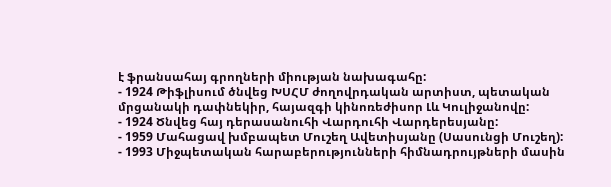է ֆրանսահայ գրողների միության նախագահը:
- 1924 Թիֆլիսում ծնվեց ԽՍՀՄ ժողովրդական արտիստ, պետական մրցանակի դափնեկիր, հայազգի կինոռեժիսոր Լև Կուլիջանովը:
- 1924 Ծնվեց հայ դերասանուհի Վարդուհի Վարդերեսյանը:
- 1959 Մահացավ խմբապետ Մուշեղ Ավետիսյանը (Սասունցի Մուշեղ):
- 1993 Միջպետական հարաբերությունների հիմնադրույթների մասին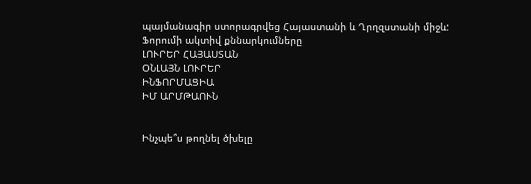պայմանագիր ստորագրվեց Հայաստանի և Ղրղզստանի միջև:
Ֆորումի ակտիվ քննարկումները
ԼՈՒՐԵՐ ՀԱՅԱՍՏԱՆ
ՕՆԼԱՅՆ ԼՈՒՐԵՐ
ԻՆՖՈՐՄԱՑԻԱ
ԻՄ ԱՐՄԹԱՈՒՆ


Ինչպե՞ս թողնել ծխելը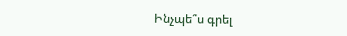Ինչպե՞ս գրել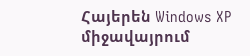Հայերեն Windows XP միջավայրում